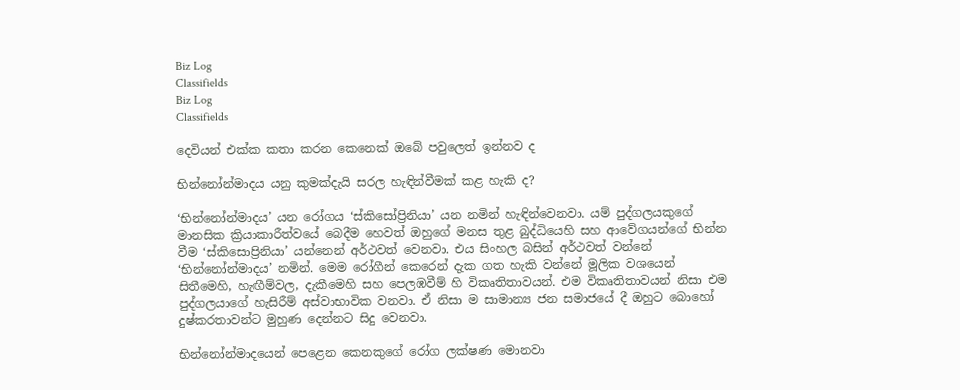Biz Log
Classifields
Biz Log
Classifields

දෙවියන් එක්ක කතා කරන කෙනෙක් ඔබේ පවුලෙත් ඉන්නව ද

භින්නෝන්මාදය යනු කුමක්දැයි සරල හැඳින්වීමක් කළ හැකි ද?

‘භින්නෝන්මාදය’ යන රෝගය ‘ස්කිසෝප්‍රිනියා’ යන නමින් හැඳින්වෙනවා. යම් පුද්ගලයකුගේ මානසික ක්‍රියාකාරීත්වයේ බෙදීම හෙවත් ඔහුගේ මනස තුළ බුද්ධියෙහි සහ ආවේගයන්ගේ භින්න වීම ‘ස්කිසොප්‍රිනියා’ යන්නෙන් අර්ථවත් වෙනවා. එය සිංහල බසින් අර්ථවත් වන්නේ ‘භින්නෝන්මාදය’ නමින්. මෙම රෝගීන් කෙරෙන් දැක ගත හැකි වන්නේ මූලික වශයෙන් සිතීමෙහි, හැඟීම්වල, දැකීමෙහි සහ පෙලඹවීම් හි විකෘතිතාවයන්. එම විකෘතිතාවයන් නිසා එම පුද්ගලයාගේ හැසිරීම් අස්වාභාවික වනවා. ඒ නිසා ම සාමාන්‍ය ජන සමාජයේ දී ඔහුට බොහෝ දුෂ්කරතාවන්ට මුහුණ දෙන්නට සිදු වෙනවා.

භින්නෝන්මාදයෙන් පෙළෙන කෙනකුගේ රෝග ලක්ෂණ මොනවා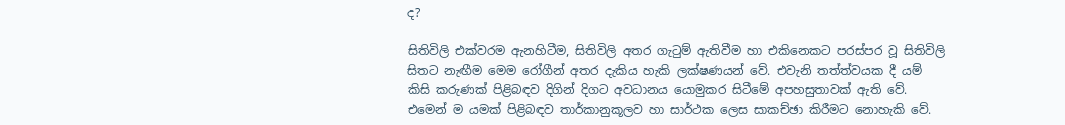ද?

සිතිවිලි එක්වරම ඇනහිටීම, සිතිවිලි අතර ගැටුම් ඇතිවීම හා එකිනෙකට පරස්පර වූ සිතිවිලි සිතට නැඟීම මෙම රෝගීන් අතර දැකිය හැකි ලක්ෂණයන් වේ. එවැනි තත්ත්වයක දී යම් කිසි කරුණක් පිළිබඳව දිගින් දිගට අවධානය යොමුකර සිටීමේ අපහසුතාවක් ඇති වේ. එමෙන් ම යමක් පිළිබඳව තාර්කානුකූලව හා සාර්ථක ලෙස සාකච්ඡා කිරීමට නොහැකි වේ.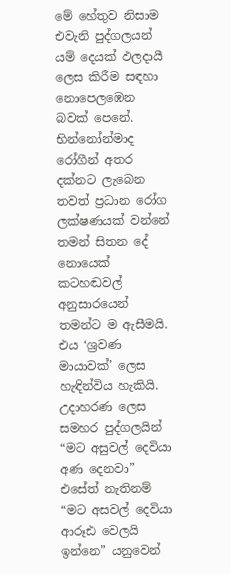මේ හේතුව නිසාම එවැනි පුද්ගලයන් යම් දෙයක් ඵලදායී ලෙස කිරීම සඳහා නොපෙලඹෙන බවක් පෙනේ. භින්නෝන්මාද රෝගීන් අතර දක්නට ලැබෙන තවත් ප්‍රධාන රෝග ලක්ෂණයක් වන්නේ තමන් සිතන දේ නොයෙක් කටහඬවල් අනුසාරයෙන් තමන්ට ම ඇසීමයි. එය ‘ශ්‍රවණ මායාවක්’ ලෙස හැඳින්විය හැකියි. උදාහරණ ලෙස සමහර පුද්ගලයින් “මට අසුවල් දෙවියා අණ දෙනවා” එසේත් නැතිනම් “මට අසවල් දෙවියා ආරූඪ වෙලයි ඉන්නෙ” යනුවෙන්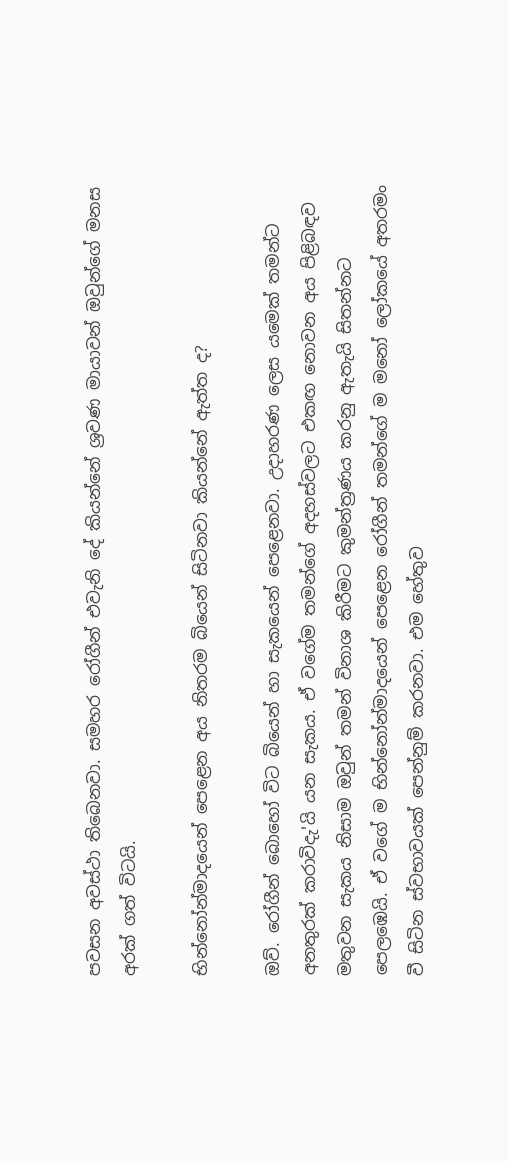පවසන අවස්ථා තිබෙනවා. සමහර රෝගීන් එවැනි දේ කියන්නේ ශ්‍රවණ මායාවන් ඔවුන්ගේ මනස අරක් ගත් විටයි.

භින්නෝන්මාදයෙන් පෙළෙන අය නිතරම බියෙන් සිටිනවා කියන්නේ ඇත්ත ද?

ඔව්. රෝගීන් බොහෝ විට බියෙන් හා සැකයෙන් පෙළෙනවා. උදාහරණ ලෙස යමෙක් තමන්ට අනතුරක් කරාවිදැ'යි යන සැකය. ඒ වගේම තමන්ගේ අදහස්වලට එකඟ නොවන අය පිළිබඳව මතුවන සැකය නිසාම ඔවුන් තමන් විනාශ කිරීමට කුමන්ත්‍රණය කරනු ඇතැයි සිතන්නට පෙලඹෙයි. ඒ වගේ ම භින්නෝන්මාදයෙන් පෙළෙන රෝගීන් තමන්ගේ ම මනෝ ලෝකයේ අතරමං වී සිටින ස්වභාවයක් පෙන්නුම් කරනවා. එම හේතුව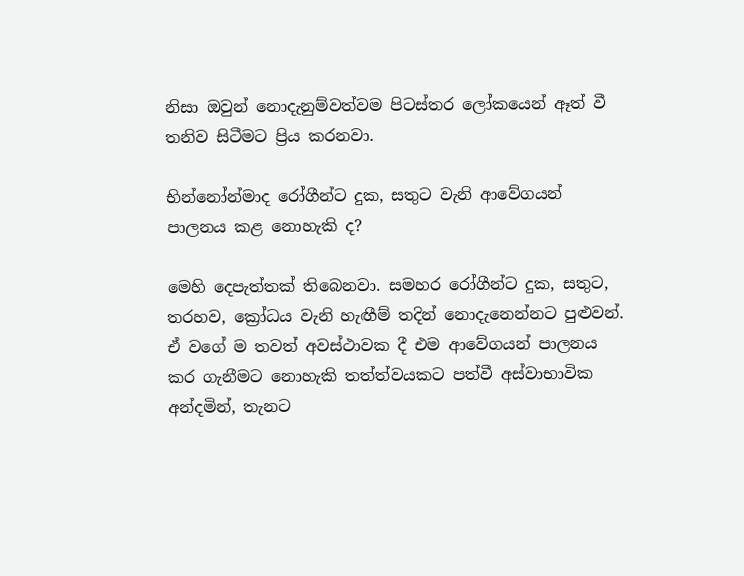නිසා ඔවුන් නොදැනුම්වත්වම පිටස්තර ලෝකයෙන් ඈත් වී තනිව සිටීමට ප්‍රිය කරනවා.

භින්නෝන්මාද රෝගීන්ට දුක, සතුට වැනි ආවේගයන් පාලනය කළ නොහැකි ද?

මෙහි දෙපැත්තක් තිබෙනවා. සමහර රෝගීන්ට දුක, සතුට, තරහව, ක්‍රෝධය වැනි හැඟීම් තදින් නොදැනෙන්නට පුළුවන්. ඒ වගේ ම තවත් අවස්ථාවක දී එම ආවේගයන් පාලනය කර ගැනීමට නොහැකි තත්ත්වයකට පත්වී අස්වාභාවික අන්දමින්, තැනට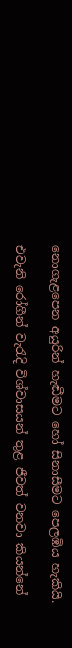නොගැළපෙන අයුරින් හැඬීමට හෝ සිනාසීමට පෙලඹිය හැකියි.

එවැනි රෝගීන් වැරැදි විශ්වාසයන් තුළ ජීවත් වනවා කියන්නේ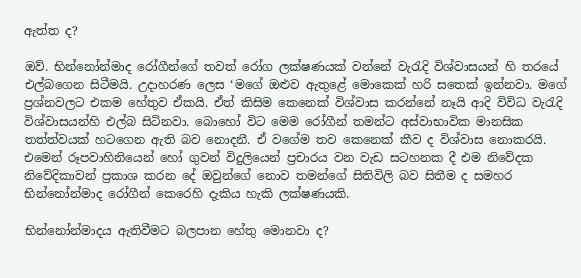ඇත්ත ද?

ඔව්. භින්නෝන්මාද රෝගීන්ගේ තවත් රෝග ලක්ෂණයක් වන්නේ වැරැදි විශ්වාසයන් හි තරයේ එල්බගෙන සිටීමයි. උදාහරණ ලෙස ‘මගේ ඔළුව ඇතුළේ මොකෙක් හරි සතෙක් ඉන්නවා. මගේ ප්‍රශ්නවලට එකම හේතුව ඒකයි. ඒත් කිසිම කෙනෙක් විශ්වාස කරන්නේ නෑයි ආදි විවිධ වැරැදි විශ්වාසයන්හි එල්බ සිටිනවා. බොහෝ විට මෙම රෝගීන් තමන්ට අස්වාභාවික මානසික තත්ත්වයක් හටගෙන ඇති බව නොදනී. ඒ වගේම තව කෙනෙක් කීව ද විශ්වාස නොකරයි. එමෙන් රූපවාහිනියෙන් හෝ ගුවන් විදුලියෙන් ප්‍රචාරය වන වැඩ සටහනක දී එම නිවේදක නිවේදිකාවන් ප්‍රකාශ කරන දේ ඔවුන්ගේ නොව තමන්ගේ සිතිවිලි බව සිතීම ද සමහර භින්නෝන්මාද රෝගීන් කෙරෙහි දැකිය හැකි ලක්ෂණයකි.

භින්නෝන්මාදය ඇතිවීමට බලපාන හේතු මොනවා ද?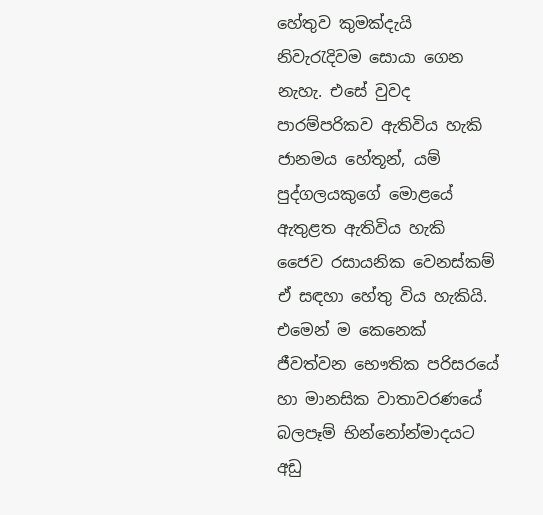හේතුව කුමක්දැයි නිවැරැදිවම සොයා ගෙන නැහැ. එසේ වුවද පාරම්පරිකව ඇතිවිය හැකි ජානමය හේතූන්, යම් පුද්ගලයකුගේ මොළයේ ඇතුළත ඇතිවිය හැකි ජෛව රසායනික වෙනස්කම් ඒ සඳහා හේතු විය හැකියි. එමෙන් ම කෙනෙක් ජීවත්වන භෞතික පරිසරයේ හා මානසික වාතාවරණයේ බලපෑම් භින්නෝන්මාදයට අඩු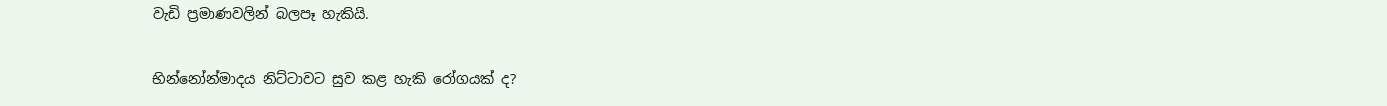වැඩි ප්‍රමාණවලින් බලපෑ හැකියි.

භින්නෝන්මාදය නිට්ටාවට සුව කළ හැකි රෝගයක් ද?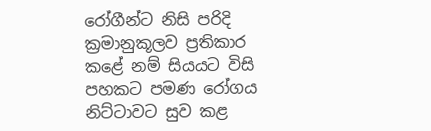රෝගීන්ට නිසි පරිදි ක්‍රමානුකූලව ප්‍රතිකාර කළේ නම් සියයට විසි පහකට පමණ රෝගය නිට්ටාවට සුව කළ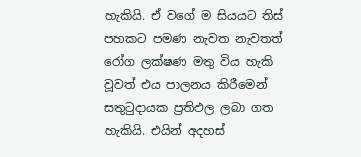හැකියි. ඒ වගේ ම සියයට තිස් පහකට පමණ නැවත නැවතත් රෝග ලක්ෂණ මතු විය හැකි වූවත් එය පාලනය කිරීමෙන් සතුටුදායක ප්‍රතිඵල ලබා ගත හැකියි. එයින් අදහස්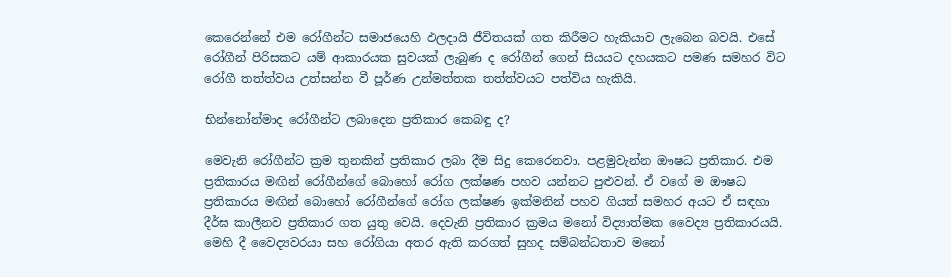කෙරෙන්නේ එම රෝගීන්ට සමාජයෙහි ඵලදායි ජීවිතයක් ගත කිරීමට හැකියාව ලැබෙන බවයි. එසේ රෝගීන් පිරිසකට යම් ආකාරයක සුවයක් ලැබුණ ද රෝගීන් ගෙන් සියයට දහයකට පමණ සමහර විට රෝගී තත්ත්වය උත්සන්න වී පූර්ණ උන්මත්තක තත්ත්වයට පත්විය හැකියි.

භින්නෝන්මාද රෝගීන්ට ලබාදෙන ප්‍රතිකාර කෙබඳු ද?

මෙවැනි රෝගීන්ට ක්‍රම තුනකින් ප්‍රතිකාර ලබා දීම සිදු කෙරෙනවා. පළමුවැන්න ඖෂධ ප්‍රතිකාර. එම ප්‍රතිකාරය මඟින් රෝගීන්ගේ බොහෝ රෝග ලක්ෂණ පහව යන්නට පුළුවන්. ඒ වගේ ම ඖෂධ ප්‍රතිකාරය මඟින් බොහෝ රෝගීන්ගේ රෝග ලක්ෂණ ඉක්මනින් පහව ගියත් සමහර අයට ඒ සඳහා දීර්ඝ කාලීනව ප්‍රතිකාර ගත යුතු වෙයි. දෙවැනි ප්‍රතිකාර ක්‍රමය මනෝ විද්‍යාත්මක වෛද්‍ය ප්‍රතිකාරයයි. මෙහි දී වෛද්‍යවරයා සහ රෝගියා අතර ඇති කරගත් සුහද සම්බන්ධතාව මනෝ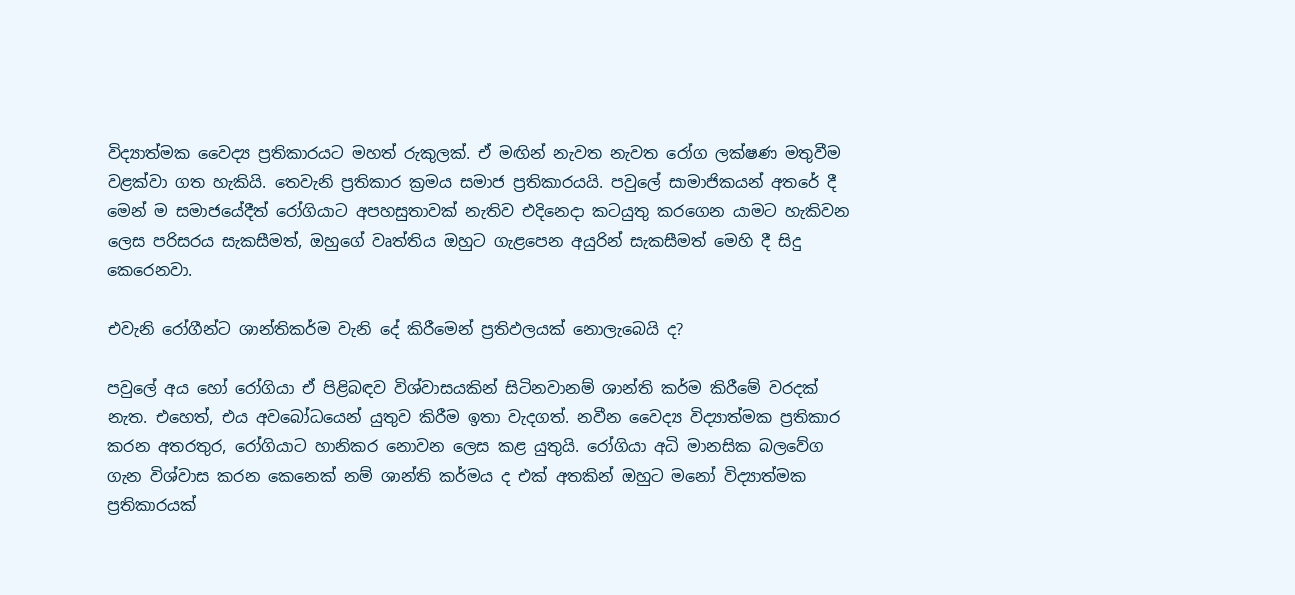විද්‍යාත්මක වෛද්‍ය ප්‍රතිකාරයට මහත් රුකුලක්. ඒ මඟින් නැවත නැවත රෝග ලක්ෂණ මතුවීම වළක්වා ගත හැකියි. තෙවැනි ප්‍රතිකාර ක්‍රමය සමාජ ප්‍රතිකාරයයි. පවුලේ සාමාජිකයන් අතරේ දී මෙන් ම සමාජයේදීත් රෝගියාට අපහසුතාවක් නැතිව එදිනෙදා කටයුතු කරගෙන යාමට හැකිවන ලෙස පරිසරය සැකසීමත්, ඔහුගේ වෘත්තිය ඔහුට ගැළපෙන අයුරින් සැකසීමත් මෙහි දී සිදු කෙරෙනවා.

එවැනි රෝගීන්ට ශාන්තිකර්ම වැනි දේ කිරීමෙන් ප්‍රතිඵලයක් නොලැබෙයි ද?

පවුලේ අය හෝ රෝගියා ඒ පිළිබඳව විශ්වාසයකින් සිටිනවානම් ශාන්ති කර්ම කිරීමේ වරදක් නැත. එහෙත්, එය අවබෝධයෙන් යුතුව කිරීම ඉතා වැදගත්. නවීන වෛද්‍ය විද්‍යාත්මක ප්‍රතිකාර කරන අතරතුර, රෝගියාට හානිකර නොවන ලෙස කළ යුතුයි. රෝගියා අධි මානසික බලවේග ගැන විශ්වාස කරන කෙනෙක් නම් ශාන්ති කර්මය ද එක් අතකින් ඔහුට මනෝ විද්‍යාත්මක ප්‍රතිකාරයක්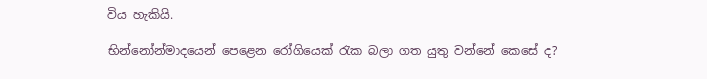විය හැකියි.

භින්නෝන්මාදයෙන් පෙළෙන රෝගියෙක් රැක බලා ගත යුතු වන්නේ කෙසේ ද?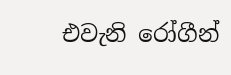එවැනි රෝගීන්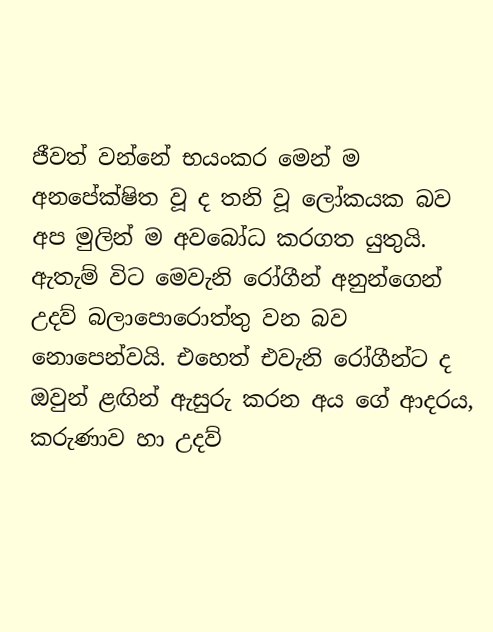ජීවත් වන්නේ භයංකර මෙන් ම අනපේක්ෂිත වූ ද තනි වූ ලෝකයක බව අප මුලින් ම අවබෝධ කරගත යුතුයි. ඇතැම් විට මෙවැනි රෝගීන් අනුන්ගෙන් උදව් බලාපොරොත්තු වන බව නොපෙන්වයි. එහෙත් එවැනි රෝගීන්ට ද ඔවුන් ළඟින් ඇසුරු කරන අය ගේ ආදරය, කරුණාව හා උදව්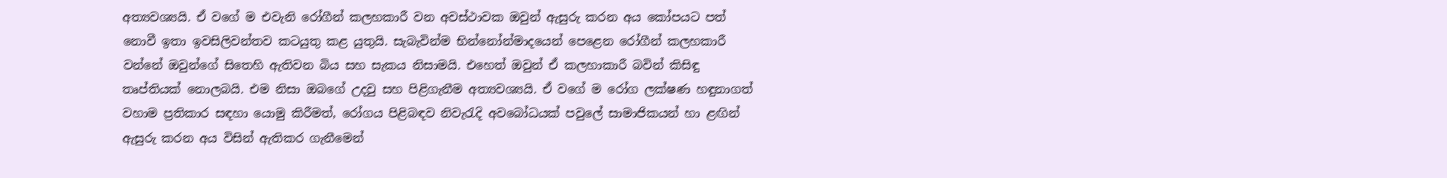අත්‍යවශ්‍යයි. ඒ වගේ ම එවැනි රෝගීන් කලහකාරී වන අවස්ථාවක ඔවුන් ඇසුරු කරන අය කෝපයට පත් නොවී ඉතා ඉවසිලිවන්තව කටයුතු කළ යුතුයි. සැබැවින්ම භින්නෝන්මාදයෙන් පෙළෙන රෝගීන් කලහකාරී වන්නේ ඔවුන්ගේ සිතෙහි ඇතිවන බිය සහ සැකය නිසාමයි. එහෙත් ඔවුන් ඒ කලහාකාරී බවින් කිසිඳු තෘප්තියක් නොලබයි. එම නිසා ඔබගේ උදවු සහ පිළිගැනීම අත්‍යවශ්‍යයි. ඒ වගේ ම රෝග ලක්ෂණ හඳුනාගත් වහාම ප්‍රතිකාර සඳහා යොමු කිරීමත්, රෝගය පිළිබඳව නිවැරැදි අවබෝධයක් පවුලේ සාමාජිකයන් හා ළඟින් ඇසුරු කරන අය විසින් ඇතිකර ගැනීමෙන්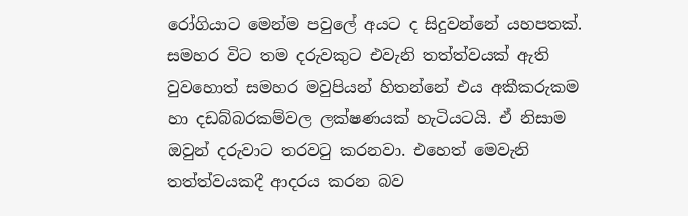රෝගියාට මෙන්ම පවු‍ලේ අයට ද සිදුවන්නේ යහපතක්. සමහර විට තම දරුවකුට එවැනි තත්ත්වයක් ඇති වුවහොත් සමහර මවුපියන් හිතන්නේ එය අකීකරුකම හා දඩබ්බරකම්වල ලක්ෂණයක් හැටියටයි. ඒ නිසාම ඔවුන් දරුවාට තරවටු කරනවා. එහෙත් මෙවැනි තත්ත්වයකදී ආදරය කරන බව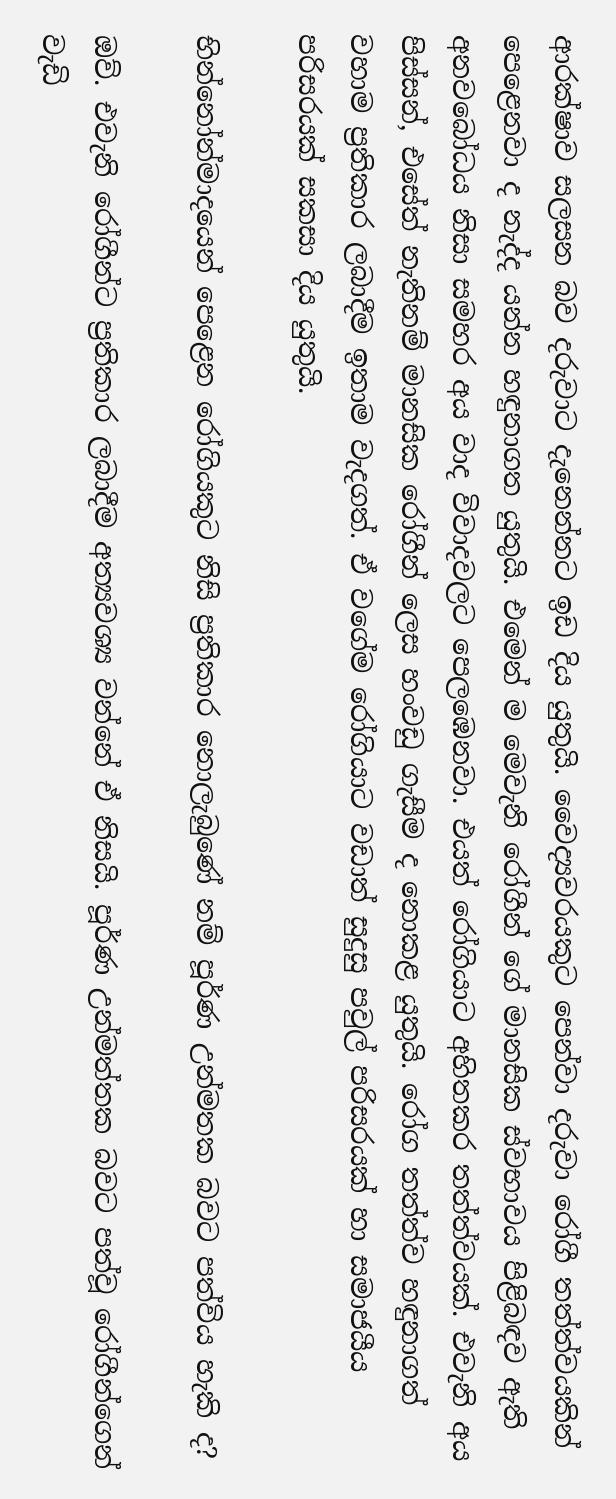ආරක්ෂාව සලසන බව දරුවාට දැනෙන්නට ඉඩ දිය යුතුයි. වෛද්‍යවරයකුට පෙන්වා දරුවා රෝගී තත්ත්වයකින් පෙළෙනවා ද නැද්ද යන්න හඳුනාගත යුතුයි. එමෙන් ම මෙවැනි රෝගීන් ගේ මානසික ස්වභාවය පිළිබඳව ඇති අනවබෝධය නිසා සමහර අය වාද විවාදවලට පෙලඹෙනවා. එයත් රෝගියාට අහිතකර තත්ත්වයක්. එවැනි අය පිස්සන්, එසේත් නැතිනම් මානසික රෝගීන් ලෙස හංවඩු ගැසීම ද නොකළ යුතුයි. රෝග තත්ත්ව හඳුනාගත් වහාම ප්‍රතිකාර ලබාදීම ඉතාම වැදගත්. ඒ වගේම රෝගියාට වඩාත් සුදුසු පවුල් පරිසරයක් හා සමාජයීය පරිසරයක් සකසා දිය යුතුයි.

භින්නෝන්මාදයෙන් පෙළෙන රෝගියකුට නිසි ප්‍රතිකාර නොලැබුණේ නම් පූර්ණ උන්මතක බවට පත්විය හැකි ද?

ඔව්. එවැනි රෝගීන්ට ප්‍රතිකාර ලබාදීම අත්‍යවශ්‍ය වන්නේ ඒ නිසයි. පූර්ණ උන්මත්තක බවට පත්වූ රෝගීන්ගෙන් වැඩි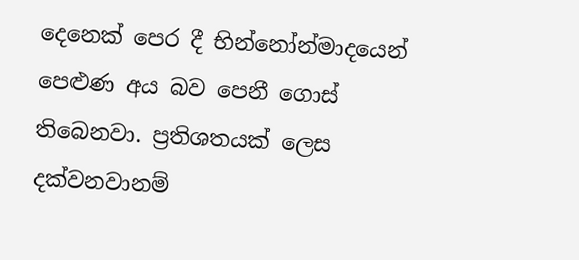දෙනෙක් පෙර දී භින්නෝන්මාදයෙන් පෙළුණ අය බව පෙනී ගොස් තිබෙනවා. ප්‍රතිශතයක් ලෙස දක්වනවානම්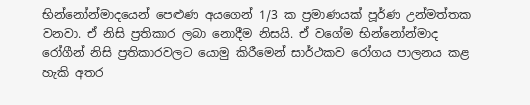භින්නෝන්මාදයෙන් පෙළුණ අයගෙන් 1/3 ක ප්‍රමාණයක් පූර්ණ උන්මත්තක වනවා. ඒ නිසි ප්‍රතිකාර ලබා නොදීම නිසයි. ඒ වගේම භින්නෝන්මාද රෝගීන් නිසි ප්‍රතිකාරවලට යොමු කිරීමෙන් සාර්ථකව රෝගය පාලනය කළ හැකි අතර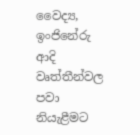වෛද්‍ය, ඉංජිනේරු ආදි වෘත්තීන්වල පවා නියැළීමට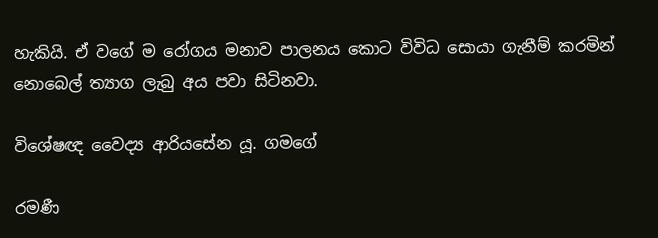හැකියි. ඒ වගේ ම රෝගය මනාව පාලනය කොට විවිධ සොයා ගැනීම් කරමින් නොබෙල් ත්‍යාග ලැබු අය පවා සිටිනවා.

විශේෂඥ වෛද්‍ය ආරියසේන යූ. ගමගේ

රමණී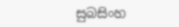සුබසිංහ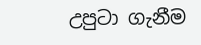උපුටා ගැනීම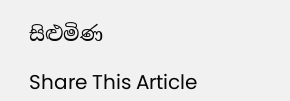සිළුමිණ

Share This Article